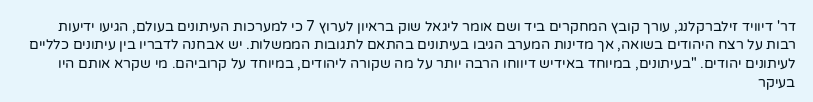דר' דיוויד זילברקלנג, עורך קובץ המחקרים ביד ושם אומר ליגאל שוק בראיון לערוץ 7 כי למערכות העיתונים בעולם, הגיעו ידיעות רבות על רצח היהודים בשואה, אך מדינות המערב הגיבו בעיתונים בהתאם לתגובות הממשלות. יש אבחנה לדבריו בין עיתונים כלליים לעיתונים יהודים. "בעיתונים, במיוחד באידיש דיווחו הרבה יותר על מה שקורה ליהודים, במיוחד על קרוביהם. מי שקרא אותם היו בעיקר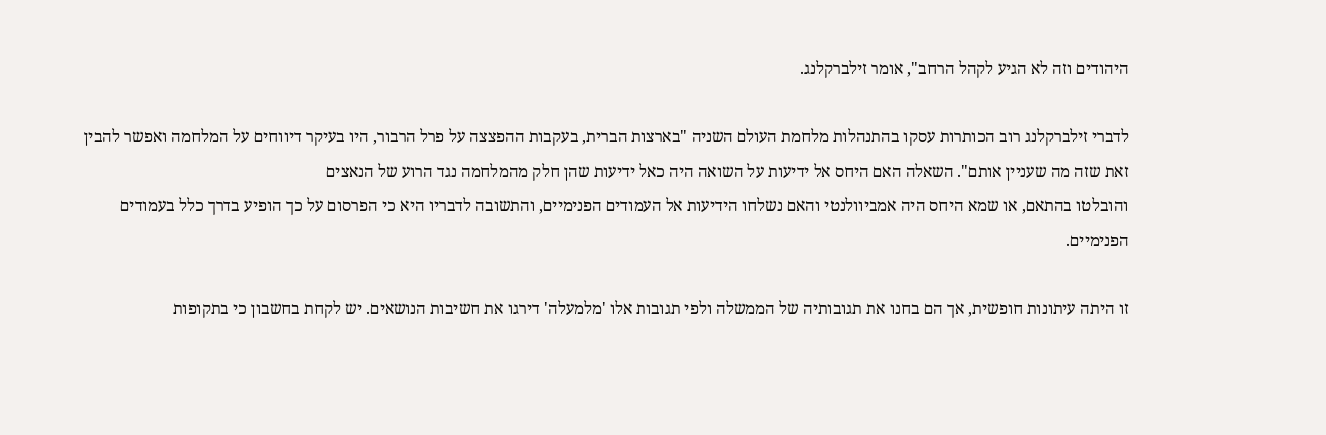היהודים וזה לא הגיע לקהל הרחב", אומר זילברקלנג.

לדברי זילברקלנג רוב הכותרות עסקו בהתנהלות מלחמת העולם השניה "בארצות הברית, בעקבות ההפצצה על פרל הרבור, היו בעיקר דיווחים על המלחמה ואפשר להבין זאת שזה מה שעניין אותם". השאלה האם היחס אל ידיעות על השואה היה כאל ידיעות שהן חלק מהמלחמה נגד הרוע של הנאצים
והובלטו בהתאם, או שמא היחס היה אמביוולנטי והאם נשלחו הידיעות אל העמודים הפנימיים, והתשובה לדבריו היא כי הפרסום על כך הופיע בדרך כלל בעמודים הפנימיים.

זו היתה עיתונות חופשית, אך הם בחנו את תגובותיה של הממשלה ולפי תגובות אלו 'מלמעלה' דירגו את חשיבות הנושאים. יש לקחת בחשבון כי בתקופות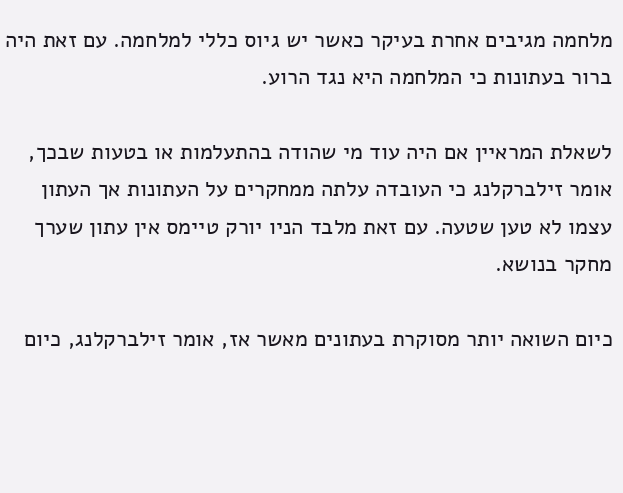מלחמה מגיבים אחרת בעיקר כאשר יש גיוס כללי למלחמה. עם זאת היה ברור בעתונות כי המלחמה היא נגד הרוע.

לשאלת המראיין אם היה עוד מי שהודה בהתעלמות או בטעות שבכך, אומר זילברקלנג כי העובדה עלתה ממחקרים על העתונות אך העתון עצמו לא טען שטעה. עם זאת מלבד הניו יורק טיימס אין עתון שערך מחקר בנושא.

כיום השואה יותר מסוקרת בעתונים מאשר אז, אומר זילברקלנג, כיום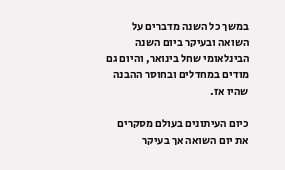במשך כל השנה מדברים על השואה ובעיקר ביום השנה הבינלאומי שחל בינואר, והיום גם מודים במחדלים ובחוסר ההבנה שהיו אז.

כיום העיתונים בעולם מסקרים את יום השואה אך בעיקר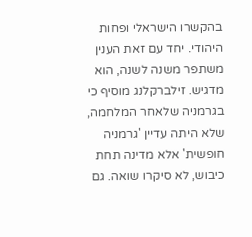בהקשרו הישראלי ופחות היהודי. יחד עם זאת הענין משתפר משנה לשנה, הוא מדגיש. זילברקלנג מוסיף כי בגרמניה שלאחר המלחמה, שלא היתה עדיין 'גרמניה חופשית' אלא מדינה תחת כיבוש, לא סיקרו שואה. גם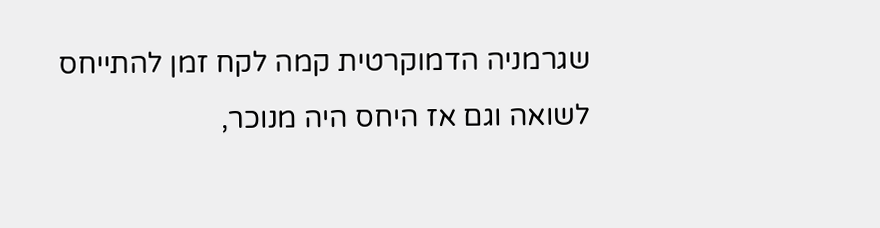שגרמניה הדמוקרטית קמה לקח זמן להתייחס לשואה וגם אז היחס היה מנוכר,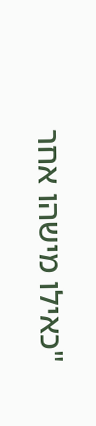"כאילו מישהו אחר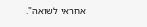אחראי לשואה".